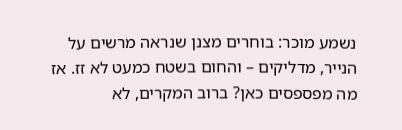נשמע מוכר: בוחרים מצנן שנראה מרשים על הנייר, מדליקים – והחום בשטח כמעט לא זז. אז מה מפספסים כאן? ברוב המקרים, לא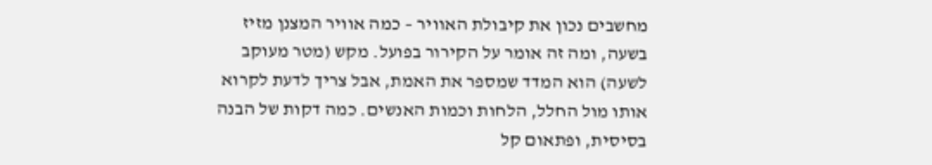מחשבים נכון את קיבולת האוויר – כמה אוויר המצנן מזיז בשעה, ומה זה אומר על הקירור בפועל. מקש (מטר מעוקב לשעה) הוא המדד שמספר את האמת, אבל צריך לדעת לקרוא אותו מול החלל, הלחות וכמות האנשים. כמה דקות של הבנה בסיסית, ופתאום קל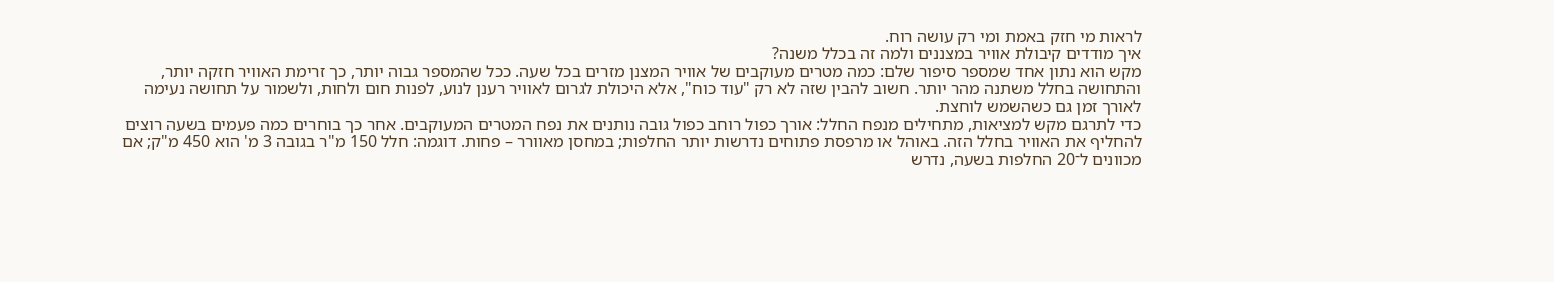לראות מי חזק באמת ומי רק עושה רוח.
איך מודדים קיבולת אוויר במצננים ולמה זה בכלל משנה?
מקש הוא נתון אחד שמספר סיפור שלם: כמה מטרים מעוקבים של אוויר המצנן מזרים בכל שעה. ככל שהמספר גבוה יותר, כך זרימת האוויר חזקה יותר, והתחושה בחלל משתנה מהר יותר. חשוב להבין שזה לא רק "עוד כוח", אלא היכולת לגרום לאוויר רענן לנוע, לפנות חום ולחות, ולשמור על תחושה נעימה לאורך זמן גם כשהשמש לוחצת.
כדי לתרגם מקש למציאות, מתחילים מנפח החלל: אורך כפול רוחב כפול גובה נותנים את נפח המטרים המעוקבים. אחר כך בוחרים כמה פעמים בשעה רוצים להחליף את האוויר בחלל הזה. באוהל או מרפסת פתוחים נדרשות יותר החלפות; במחסן מאוורר – פחות. דוגמה: חלל 150 מ"ר בגובה 3 מ' הוא 450 מ"ק; אם מכוונים ל־20 החלפות בשעה, נדרש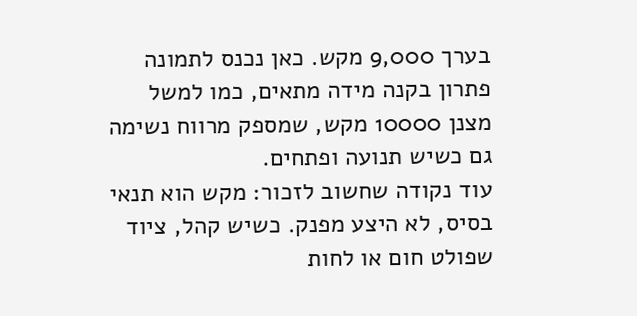בערך 9,000 מקש. כאן נכנס לתמונה פתרון בקנה מידה מתאים, כמו למשל מצנן 10000 מקש, שמספק מרווח נשימה גם כשיש תנועה ופתחים.
עוד נקודה שחשוב לזכור: מקש הוא תנאי בסיס, לא היצע מפנק. כשיש קהל, ציוד שפולט חום או לחות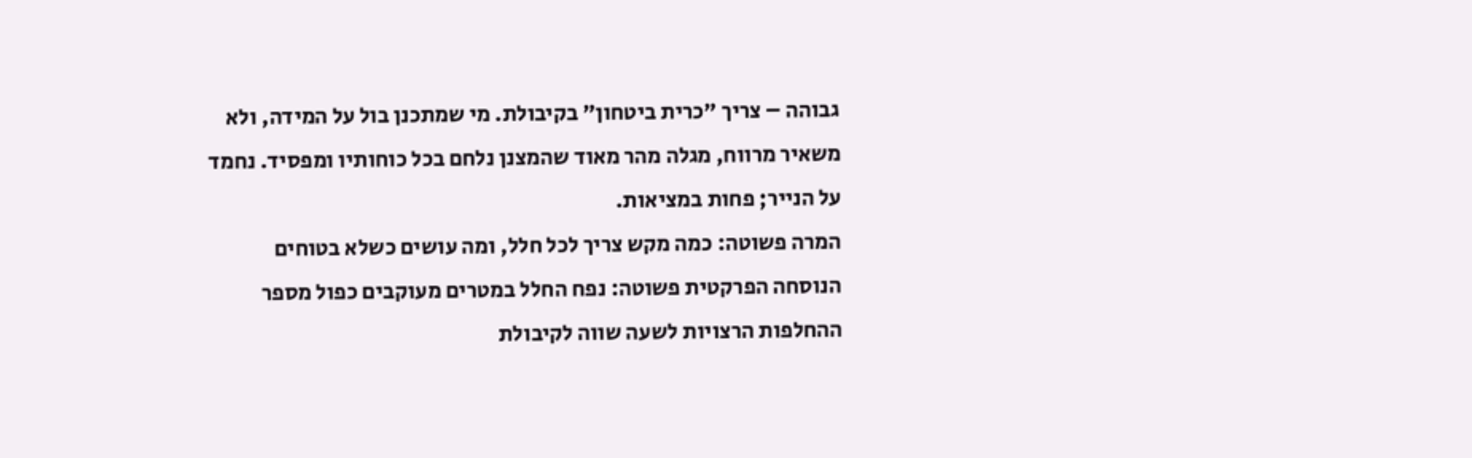גבוהה – צריך "כרית ביטחון" בקיבולת. מי שמתכנן בול על המידה, ולא משאיר מרווח, מגלה מהר מאוד שהמצנן נלחם בכל כוחותיו ומפסיד. נחמד על הנייר; פחות במציאות.
המרה פשוטה: כמה מקש צריך לכל חלל, ומה עושים כשלא בטוחים
הנוסחה הפרקטית פשוטה: נפח החלל במטרים מעוקבים כפול מספר ההחלפות הרצויות לשעה שווה לקיבולת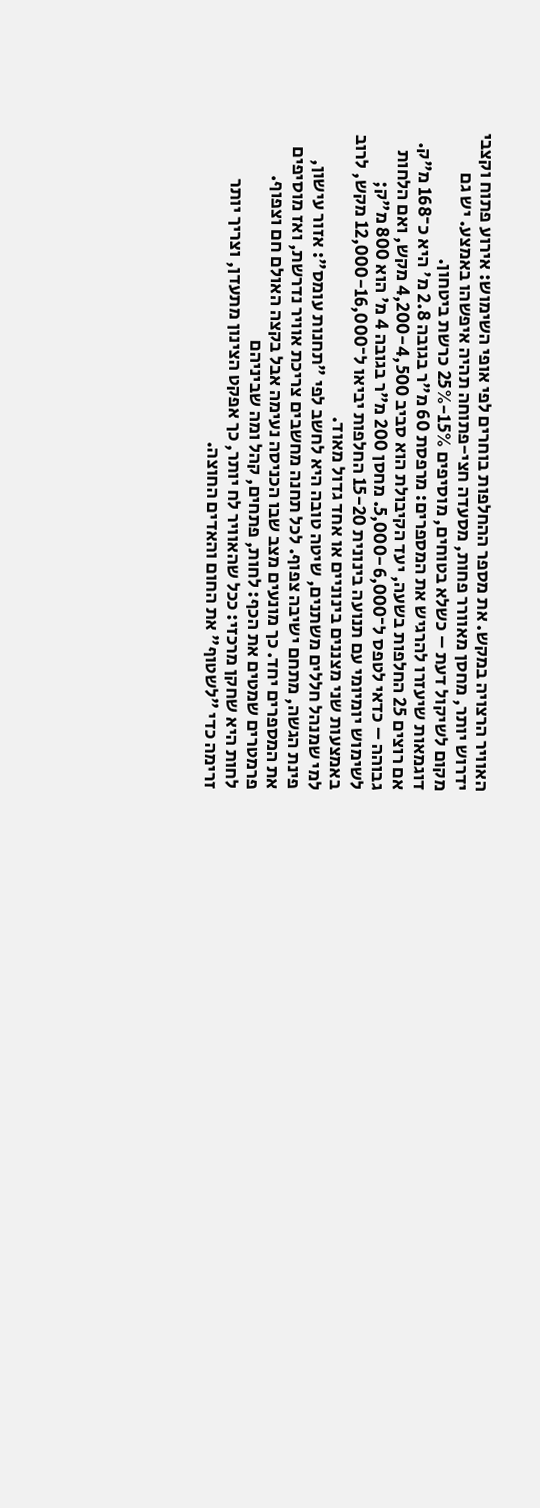האוויר הרצויה במקש. את מספר ההחלפות בוחרים לפי אופי השימוש: אירוע פתוח וקצבי ידרוש יותר, מחסן מאוורר פחות, מסעדה חצי-פתוחה תהיה איפשהו באמצע. יש גם מקום לשיקול דעת – כשלא בטוחים, מוסיפים 15%-25% כרשת ביטחון.
דוגמאות שיעזרו להרגיש את המספרים: מרפסת 60 מ"ר בגובה 2.8 מ' היא כ־168 מ"ק. אם רוצים 25 החלפות בשעה, יעד הקיבולת הוא סביב 4,200-4,500 מקש, ואם הלחות גבוהה – כדאי לטפס ל־5,000-6,000. מחסן 200 מ"ר בגובה 4 מ' הוא 800 מ"ק; לשימוש יומיומי עם תנועה בינונית 15-20 החלפות יביאו ל־12,000-16,000 מקש, לרוב באמצעות שני מצננים בינוניים או אחד גדול מאוד.
למי שמנהל חללים משתנים, שיטה טובה היא לחשב לפי "תחנות עומס": אזור עישון, פינת הגשה, מתחם ישיבה צפוף. לכל תחנה מחשבים צריכת אוויר נדרשת, ואז מוסיפים את המספרים יחד. כך מונעים מצב שבו הכניסה נעימה אבל בקצה האולם חם וצפוף.
פרמטרים שמטים את הכף: לחות, פתחים, קהל ומה שביניהם
לחות היא שחקן מרכזי: ככל שהאוויר לח יותר, כך אפקט הצינון מתעדן, וצריך יותר זרימה כדי "לשטוף" את החום והאדים החוצה.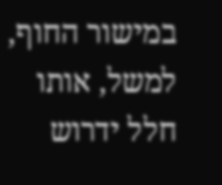במישור החוף, למשל, אותו חלל ידרוש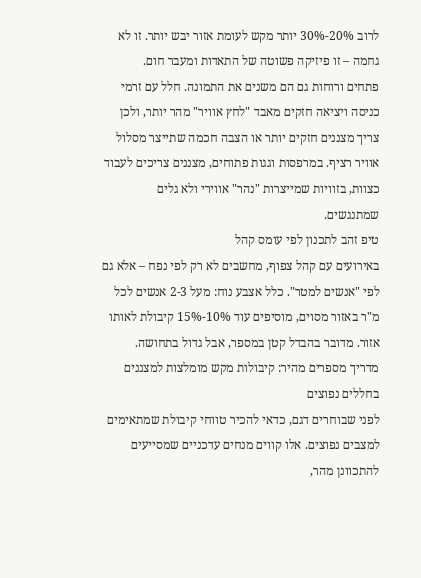לרוב 20%-30% יותר מקש לעומת אזור יבש יותר. זו לא גחמה – זו פיזיקה פשוטה של התאדות ומעבר חום.
פתחים ורוחות גם הם משנים את התמונה. חלל עם זרמי כניסה ויציאה חזקים מאבד "לחץ אוויר" מהר יותר, ולכן צריך מצננים חזקים יותר או הצבה חכמה שתייצר מסלול אוויר רציף. במרפסות וגגות פתוחים, מצננים צריכים לעבוד כצוות, בזוויות שמייצרות "נהר" אווירי ולא גלים שמתנגשים.
טיפ זהב לתכנון לפי עומס קהל
באירועים עם קהל צפוף, מחשבים לא רק לפי נפח – אלא גם לפי "אנשים למטר". כלל אצבע נוח: מעל 2-3 אנשים לכל מ"ר באזור מסוים, מוסיפים עוד 10%-15% קיבולת לאותו אזור. מדובר בהבדל קטן במספר, אבל גדול בתחושה.
מדריך מספרים מהיר: קיבולות מקש מומלצות למצננים בחללים נפוצים
לפני שבוחרים דגם, כדאי להכיר טווחי קיבולת שמתאימים למצבים נפוצים. אלו קווים מנחים עדכניים שמסייעים להתכוונן מהר,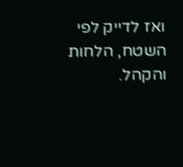ואז לדייק לפי השטח, הלחות והקהל.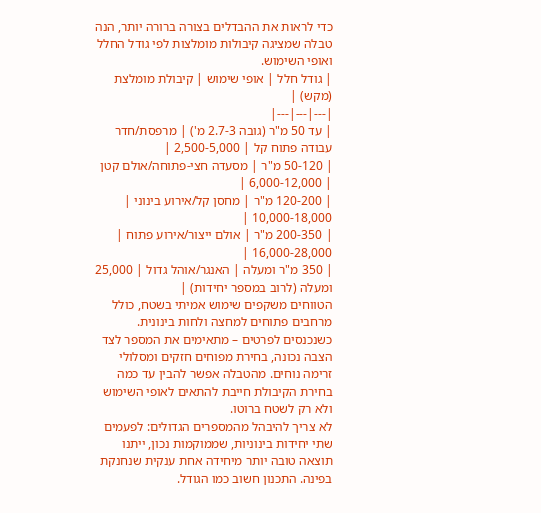כדי לראות את ההבדלים בצורה ברורה יותר, הנה טבלה שמציגה קיבולות מומלצות לפי גודל החלל ואופי השימוש.
| גודל חלל | אופי שימוש | קיבולת מומלצת (מקש) |
|---|---|---|
| עד 50 מ"ר (גובה 2.7-3 מ') | מרפסת/חדר עבודה פתוח קל | 2,500-5,000 |
| 50-120 מ"ר | מסעדה חצי-פתוחה/אולם קטן | 6,000-12,000 |
| 120-200 מ"ר | מחסן קל/אירוע בינוני | 10,000-18,000 |
| 200-350 מ"ר | אולם ייצור/אירוע פתוח | 16,000-28,000 |
| 350 מ"ר ומעלה | האנגר/אוהל גדול | 25,000 ומעלה (לרוב במספר יחידות) |
הטווחים משקפים שימוש אמיתי בשטח, כולל מרחבים פתוחים למחצה ולחות בינונית. כשנכנסים לפרטים – מתאימים את המספר לצד הצבה נכונה, בחירת מפוחים חזקים ומסלולי זרימה נוחים. מהטבלה אפשר להבין עד כמה בחירת הקיבולת חייבת להתאים לאופי השימוש ולא רק לשטח ברוטו.
לא צריך להיבהל מהמספרים הגדולים: לפעמים שתי יחידות בינוניות, שממוקמות נכון, ייתנו תוצאה טובה יותר מיחידה אחת ענקית שנחנקת בפינה. התכנון חשוב כמו הגודל.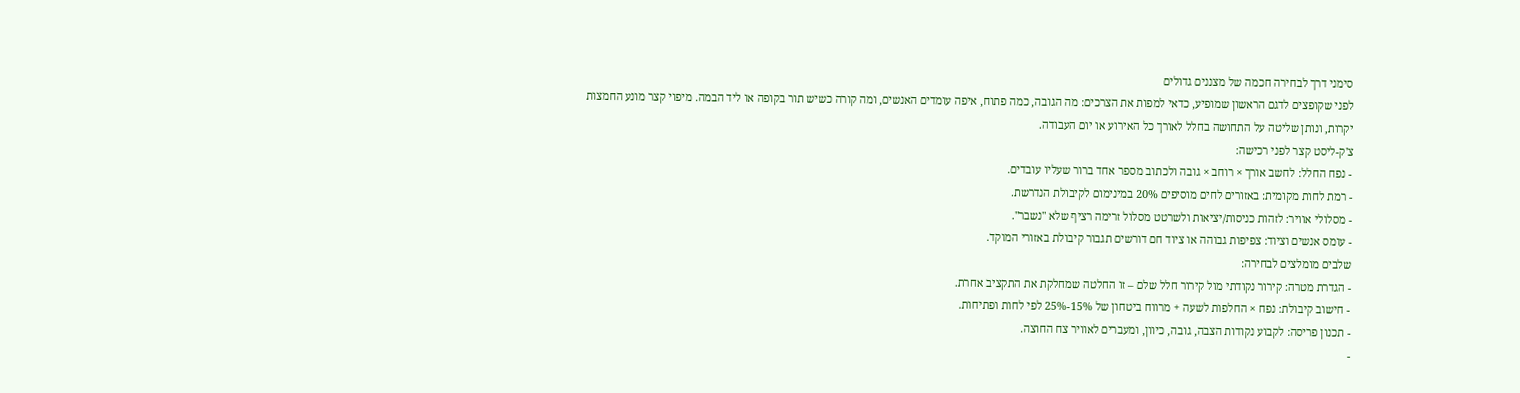סימני דרך לבחירה חכמה של מצננים גדולים
לפני שקופצים לדגם הראשון שמופיע, כדאי למפות את הצרכים: מה הגובה, כמה פתוח, איפה עומדים האנשים, ומה קורה כשיש תור בקופה או ליד הבמה. מיפוי קצר מונע החמצות יקרות, ונותן שליטה על התחושה בחלל לאורך כל האירוע או יום העבודה.
צ'ק-ליסט קצר לפני רכישה:
- נפח החלל: לחשב אורך × רוחב × גובה ולכתוב מספר אחד ברור שעליו עובדים.
- רמת לחות מקומית: באזורים לחים מוסיפים 20% במינימום לקיבולת הנדרשת.
- מסלולי אוויר: לזהות כניסות/יציאות ולשרטט מסלול זרימה רציף שלא "נשבר".
- עומס אנשים וציוד: צפיפות גבוהה או ציוד חם דורשים תגבור קיבולת באזורי המוקד.
שלבים מומלצים לבחירה:
- הגדרת מטרה: קירור נקודתי מול קירור חלל שלם – זו החלטה שמחלקת את התקציב אחרת.
- חישוב קיבולת: נפח × החלפות לשעה + מרווח ביטחון של 15%-25% לפי לחות ופתיחות.
- תכנון פריסה: לקבוע נקודות הצבה, גובה, כיוון, ומעברים לאוויר צח החוצה.
-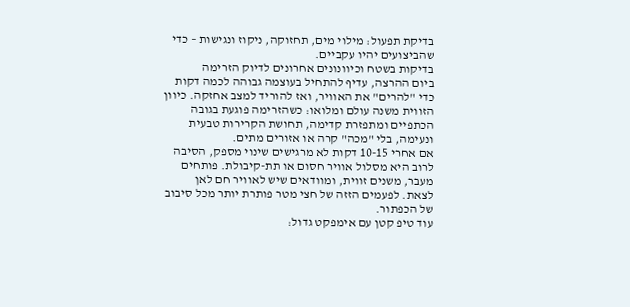בדיקת תפעול: מילוי מים, תחזוקה, ניקוז ונגישות – כדי שהביצועים יהיו עקביים.
בדיקות בשטח וכיוונונים אחרונים לדיוק הזרימה
ביום ההרצה, עדיף להתחיל בעוצמה גבוהה לכמה דקות כדי "להרים" את האוויר, ואז להוריד למצב אחזקה. כיוון הזווית משנה עולם ומלואו: כשהזרימה פוגעת בגובה הכתפיים ומתפזרת קדימה, תחושת הקרירות טבעית ונעימה, בלי "מכה" קרה או אזורים מתים.
אם אחרי 10-15 דקות לא מרגישים שינוי מספק, הסיבה לרוב היא מסלול אוויר חסום או תת-קיבולת. פותחים מעבר, משנים זווית, ומוודאים שיש לאוויר חם לאן לצאת. לפעמים הזזה של חצי מטר פותרת יותר מכל סיבוב של הכפתור.
עוד טיפ קטן עם אימפקט גדול: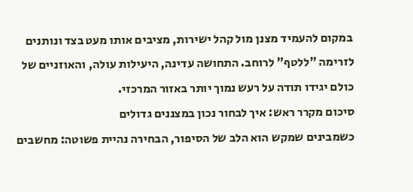במקום להעמיד מצנן מול קהל ישירות, מציבים אותו מעט בצד ונותנים לזרימה "ללטף" לרוחב. התחושה עדינה, היעילות עולה, והאוזניים של כולם יגידו תודה על רעש נמוך יותר באזור המרכזי.
סיכום מקרר ראש: איך לבחור נכון במצננים גדולים
כשמבינים שמקש הוא הלב של הסיפור, הבחירה נהיית פשוטה: מחשבים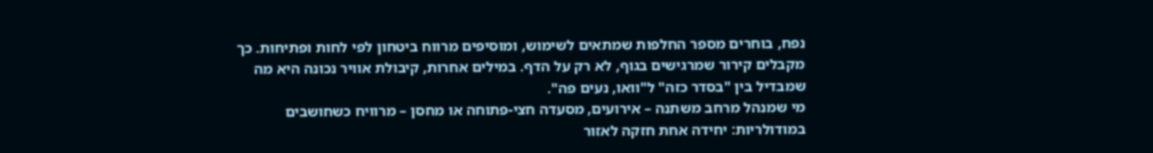נפח, בוחרים מספר החלפות שמתאים לשימוש, ומוסיפים מרווח ביטחון לפי לחות ופתיחות. כך מקבלים קירור שמרגישים בגוף, לא רק על הדף. במילים אחרות, קיבולת אוויר נכונה היא מה שמבדיל בין "בסדר כזה" ל"וואו, נעים פה".
מי שמנהל מרחב משתנה – אירועים, מסעדה חצי-פתוחה או מחסן – מרוויח כשחושבים במודולריות: יחידה אחת חזקה לאזור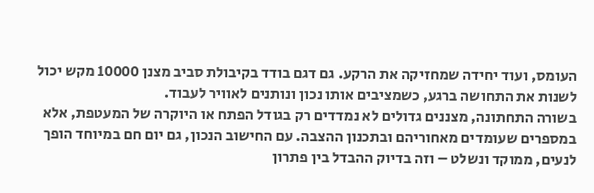העומס, ועוד יחידה שמחזיקה את הרקע. גם דגם בודד בקיבולת סביב מצנן 10000 מקש יכול לשנות את התחושה ברגע, כשמציבים אותו נכון ונותנים לאוויר לעבוד.
בשורה התחתונה, מצננים גדולים לא נמדדים רק בגודל הפתח או היוקרה של המעטפת, אלא במספרים שעומדים מאחוריהם ובתכנון ההצבה. עם החישוב הנכון, גם יום חם במיוחד הופך לנעים, ממוקד ונשלט – וזה בדיוק ההבדל בין פתרון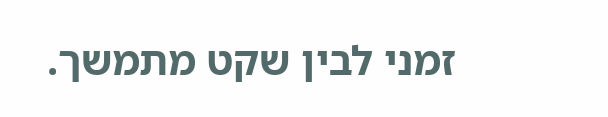זמני לבין שקט מתמשך.